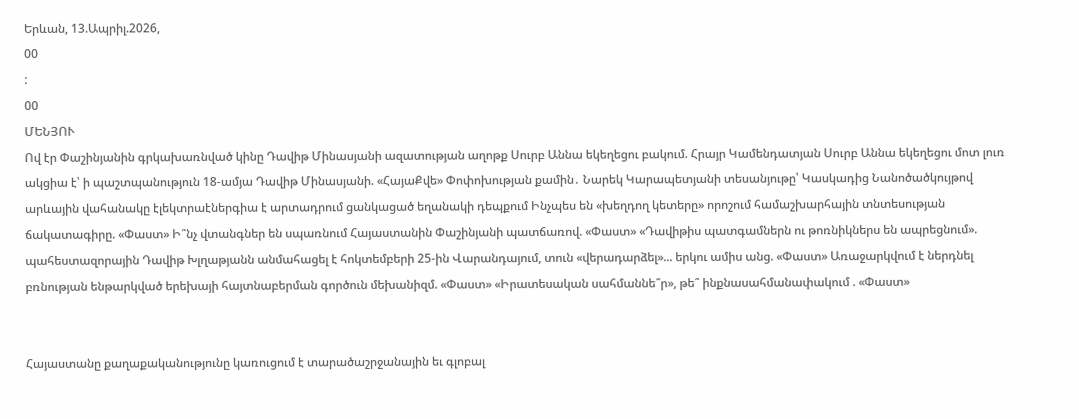Երևան, 13.Ապրիլ.2026,
00
:
00
ՄԵՆՅՈՒ
Ով էր Փաշինյանին գրկախառնված կինը Դավիթ Մինասյանի ազատության աղոթք Սուրբ Աննա եկեղեցու բակում. Հրայր Կամենդատյան Սուրբ Աննա եկեղեցու մոտ լուռ ակցիա է՝ ի պաշտպանություն 18-ամյա Դավիթ Մինասյանի. «ՀայաՔվե» Փոփոխության քամին․ Նարեկ Կարապետյանի տեսանյութը՝ Կասկադից Նանոծածկույթով արևային վահանակը էլեկտրաէներգիա է արտադրում ցանկացած եղանակի դեպքում Ինչպես են «խեղդող կետերը» որոշում համաշխարհային տնտեսության ճակատագիրը. «Փաստ» Ի՞նչ վտանգներ են սպառնում Հայաստանին Փաշինյանի պատճառով. «Փաստ» «Դավիթիս պատգամներն ու թոռնիկներս են ապրեցնում». պահեստազորային Դավիթ Խլղաթյանն անմահացել է հոկտեմբերի 25-ին Վարանդայում, տուն «վերադարձել»... երկու ամիս անց. «Փաստ» Առաջարկվում է ներդնել բռնության ենթարկված երեխայի հայտնաբերման գործուն մեխանիզմ. «Փաստ» «Իրատեսական սահմաննե՞ր», թե՞ ինքնասահմանափակում . «Փաստ»


Հայաստանը քաղաքականությունը կառուցում է տարածաշրջանային եւ գլոբալ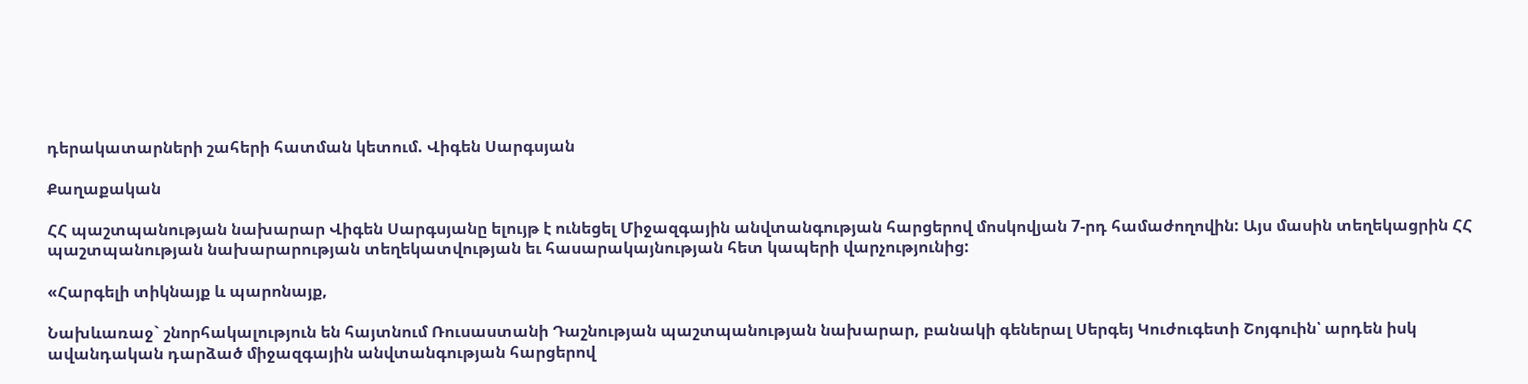դերակատարների շահերի հատման կետում. Վիգեն Սարգսյան

Քաղաքական

ՀՀ պաշտպանության նախարար Վիգեն Սարգսյանը ելույթ է ունեցել Միջազգային անվտանգության հարցերով մոսկովյան 7-րդ համաժողովին: Այս մասին տեղեկացրին ՀՀ պաշտպանության նախարարության տեղեկատվության եւ հասարակայնության հետ կապերի վարչությունից:

«Հարգելի տիկնայք և պարոնայք,

Նախևառաջ` շնորհակալություն են հայտնում Ռուսաստանի Դաշնության պաշտպանության նախարար, բանակի գեներալ Սերգեյ Կուժուգետի Շոյգուին՝ արդեն իսկ ավանդական դարձած միջազգային անվտանգության հարցերով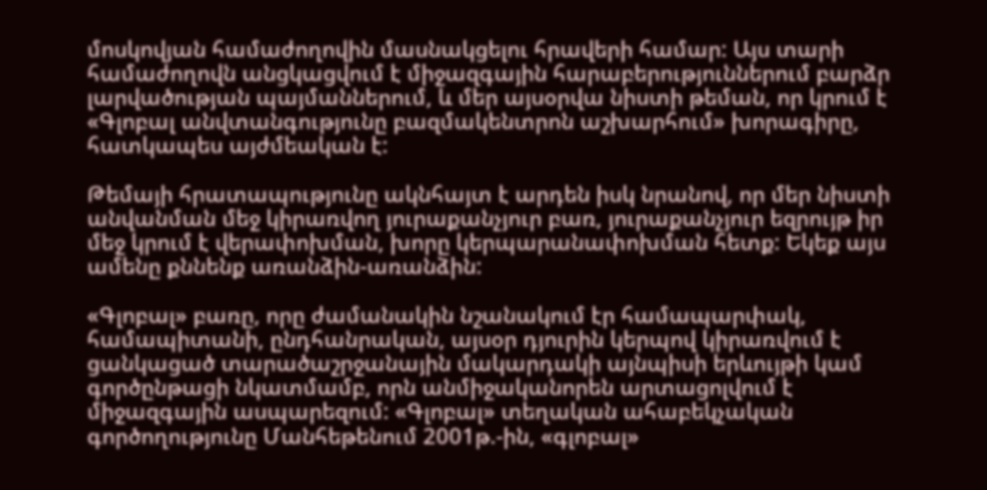մոսկովյան համաժողովին մասնակցելու հրավերի համար: Այս տարի համաժողովն անցկացվում է միջազգային հարաբերություններում բարձր լարվածության պայմաններում, և մեր այսօրվա նիստի թեման, որ կրում է «Գլոբալ անվտանգությունը բազմակենտրոն աշխարհում» խորագիրը, հատկապես այժմեական է:

Թեմայի հրատապությունը ակնհայտ է արդեն իսկ նրանով, որ մեր նիստի անվանման մեջ կիրառվող յուրաքանչյուր բառ, յուրաքանչյուր եզրույթ իր մեջ կրում է վերափոխման, խորը կերպարանափոխման հետք: Եկեք այս ամենը քննենք առանձին-առանձին:

«Գլոբալ» բառը, որը ժամանակին նշանակում էր համապարփակ, համապիտանի, ընդհանրական, այսօր դյուրին կերպով կիրառվում է ցանկացած տարածաշրջանային մակարդակի այնպիսի երևույթի կամ գործընթացի նկատմամբ, որն անմիջականորեն արտացոլվում է միջազգային ասպարեզում: «Գլոբալ» տեղական ահաբեկչական գործողությունը Մանհեթենում 2001թ.-ին, «գլոբալ»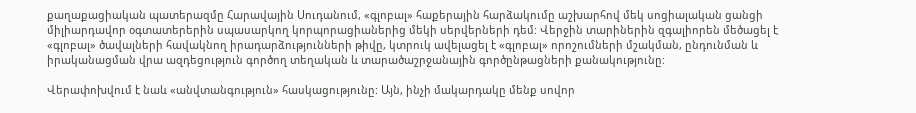քաղաքացիական պատերազմը Հարավային Սուդանում, «գլոբալ» հաքերային հարձակումը աշխարհով մեկ սոցիալական ցանցի միլիարդավոր օգտատերերին սպասարկող կորպորացիաներից մեկի սերվերների դեմ: Վերջին տարիներին զգալիորեն մեծացել է «գլոբալ» ծավալների հավակնող իրադարձությունների թիվը, կտրուկ ավելացել է «գլոբալ» որոշումների մշակման, ընդունման և իրականացման վրա ազդեցություն գործող տեղական և տարածաշրջանային գործընթացների քանակությունը:

Վերափոխվում է նաև «անվտանգություն» հասկացությունը: Այն, ինչի մակարդակը մենք սովոր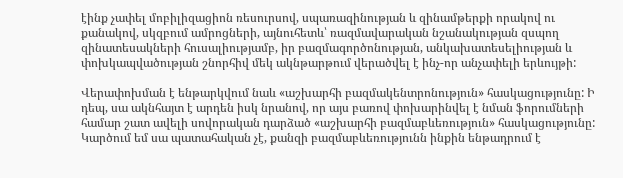էինք չափել մոբիլիզացիոն ռեսուրսով, սպառազինության և զինամթերքի որակով ու քանակով, սկզբում ամրոցների, այնուհետև՝ ռազմավարական նշանակության զսպող զինատեսակների հուսալիությամբ, իր բազմագործոնության, անկախատեսելիության և փոխկապվածության շնորհիվ մեկ ակնթարթում վերածվել է ինչ-որ անչափելի երևույթի:

Վերափոխման է ենթարկվում նաև «աշխարհի բազմակենտրոնություն» հասկացությունը: Ի դեպ, սա ակնհայտ է արդեն իսկ նրանով, որ այս բառով փոխարինվել է նման ֆորումների համար շատ ավելի սովորական դարձած «աշխարհի բազմաբևեռություն» հասկացությունը: Կարծում եմ սա պատահական չէ, քանզի բազմաբևեռությունն ինքին ենթադրում է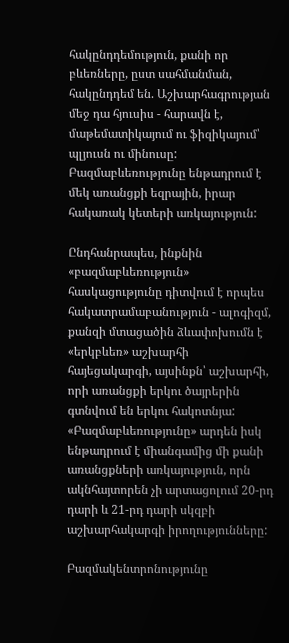հակընդդեմություն, քանի որ բևեռները, ըստ սահմանման, հակընդդեմ են. Աշխարհագրության մեջ դա հյուսիս - հարավն է, մաթեմատիկայում ու ֆիզիկայում՝ պլյուսն ու մինուսը: Բազմաբևեռությունը ենթադրում է մեկ առանցքի եզրային, իրար հակառակ կետերի առկայություն:

Ընդհանրապես, ինքնին «բազմաբևեռություն» հասկացությունը դիտվում է որպես հակատրամաբանություն - ալոգիզմ, քանզի մտացածին ձևափոխումն է «երկբևեռ» աշխարհի հայեցակարգի, այսինքն՝ աշխարհի, որի առանցքի երկու ծայրերին գտնվում են երկու հակոտնյա: «Բազմաբևեռությունը» արդեն իսկ ենթադրում է միանգամից մի քանի առանցքների առկայություն, որն ակնհայտորեն չի արտացոլում 20-րդ դարի և 21-րդ դարի սկզբի աշխարհակարգի իրողությունները:

Բազմակենտրոնությունը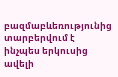բազմաբևեռությունից տարբերվում է ինչպես երկուսից ավելի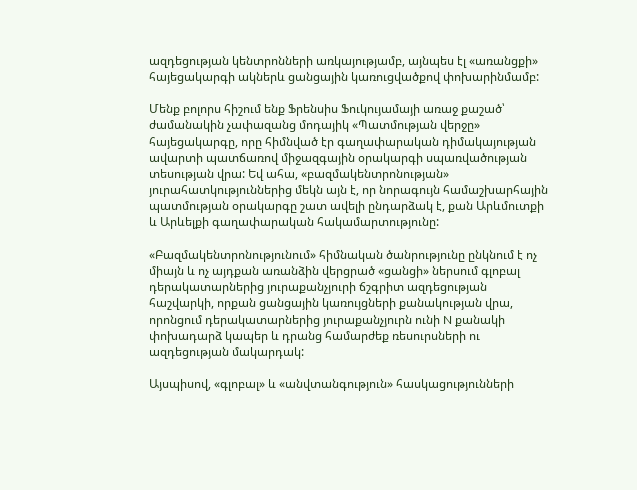ազդեցության կենտրոնների առկայությամբ, այնպես էլ «առանցքի» հայեցակարգի ակներև ցանցային կառուցվածքով փոխարինմամբ:

Մենք բոլորս հիշում ենք Ֆրենսիս Ֆուկույամայի առաջ քաշած՝ ժամանակին չափազանց մոդայիկ «Պատմության վերջը» հայեցակարգը, որը հիմնված էր գաղափարական դիմակայության ավարտի պատճառով միջազգային օրակարգի սպառվածության տեսության վրա: Եվ ահա, «բազմակենտրոնության» յուրահատկություններից մեկն այն է, որ նորագույն համաշխարհային պատմության օրակարգը շատ ավելի ընդարձակ է, քան Արևմուտքի և Արևելքի գաղափարական հակամարտությունը:

«Բազմակենտրոնությունում» հիմնական ծանրությունը ընկնում է ոչ միայն և ոչ այդքան առանձին վերցրած «ցանցի» ներսում գլոբալ դերակատարներից յուրաքանչյուրի ճշգրիտ ազդեցության հաշվարկի, որքան ցանցային կառույցների քանակության վրա, որոնցում դերակատարներից յուրաքանչյուրն ունի N քանակի փոխադարձ կապեր և դրանց համարժեք ռեսուրսների ու ազդեցության մակարդակ:

Այսպիսով, «գլոբալ» և «անվտանգություն» հասկացությունների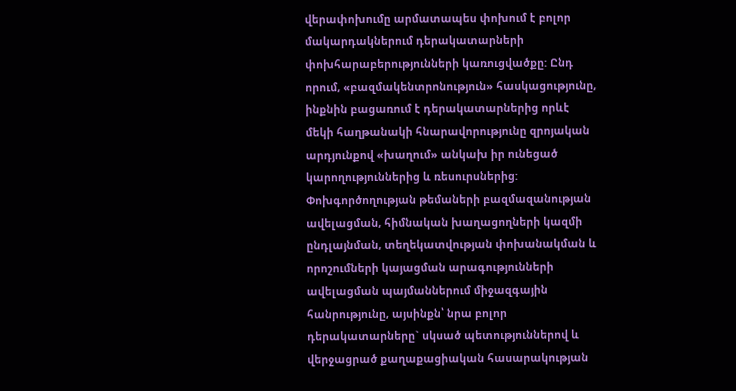վերափոխումը արմատապես փոխում է բոլոր մակարդակներում դերակատարների փոխհարաբերությունների կառուցվածքը: Ընդ որում, «բազմակենտրոնություն» հասկացությունը, ինքնին բացառում է դերակատարներից որևէ մեկի հաղթանակի հնարավորությունը զրոյական արդյունքով «խաղում» անկախ իր ունեցած կարողություններից և ռեսուրսներից: Փոխգործողության թեմաների բազմազանության ավելացման, հիմնական խաղացողների կազմի ընդլայնման, տեղեկատվության փոխանակման և որոշումների կայացման արագությունների ավելացման պայմաններում միջազգային հանրությունը, այսինքն՝ նրա բոլոր դերակատարները` սկսած պետություններով և վերջացրած քաղաքացիական հասարակության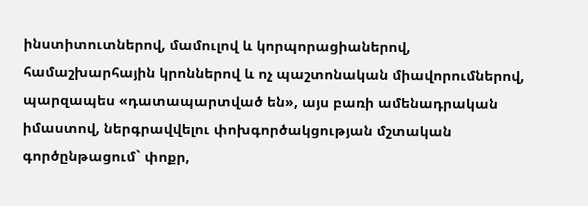ինստիտուտներով, մամուլով և կորպորացիաներով, համաշխարհային կրոններով և ոչ պաշտոնական միավորումներով, պարզապես «դատապարտված են», այս բառի ամենադրական իմաստով, ներգրավվելու փոխգործակցության մշտական գործընթացում` փոքր,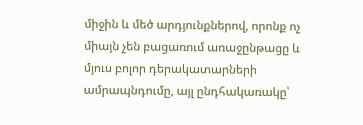միջին և մեծ արդյունքներով, որոնք ոչ միայն չեն բացառում առաջընթացը և մյուս բոլոր դերակատարների ամրապնդումը, այլ ընդհակառակը՝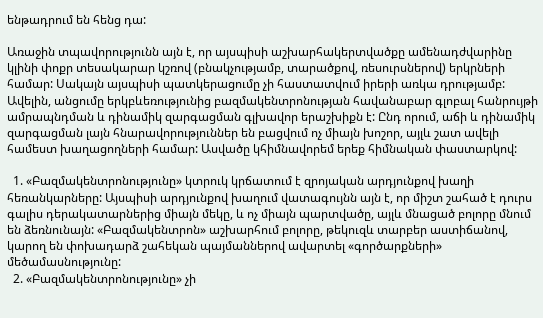ենթադրում են հենց դա:

Առաջին տպավորությունն այն է, որ այսպիսի աշխարհակերտվածքը ամենադժվարինը կլինի փոքր տեսակարար կշռով (բնակչությամբ, տարածքով, ռեսուրսներով) երկրների համար: Սակայն այսպիսի պատկերացումը չի հաստատվում իրերի առկա դրությամբ: Ավելին, անցումը երկբևեռությունից բազմակենտրոնության հավանաբար գլոբալ հանրույթի ամրապնդման և դինամիկ զարգացման գլխավոր երաշխիքն է: Ընդ որում, աճի և դինամիկ զարգացման լայն հնարավորություններ են բացվում ոչ միայն խոշոր, այլև շատ ավելի համեստ խաղացողների համար: Ասվածը կհիմնավորեմ երեք հիմնական փաստարկով:

  1. «Բազմակենտրոնությունը» կտրուկ կրճատում է զրոյական արդյունքով խաղի հեռանկարները: Այսպիսի արդյունքով խաղում վատագույնն այն է, որ միշտ շահած է դուրս գալիս դերակատարներից միայն մեկը, և ոչ միայն պարտվածը, այլև մնացած բոլորը մնում են ձեռնունայն: «Բազմակենտրոն» աշխարհում բոլորը, թեկուզև տարբեր աստիճանով, կարող են փոխադարձ շահեկան պայմաններով ավարտել «գործարքների» մեծամասնությունը:
  2. «Բազմակենտրոնությունը» չի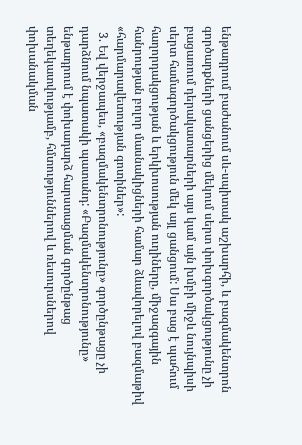ենթադրում բաժանում սև-սպիտակ աշխարհի, և բազմակենտրոն գործարքների ցանցերից մեկում սերտ փոխգործակցությունը չի բացառում դերակատարների այս կամ այն խմբի միջև նույնպիսի սերտ համագործակցություն մեկ այլ ցանցում: Սա բաց է պահում հաղորդակցության և երկխոսության ուղիները, միջազգային հանրության բոլոր մասնակիցների համար ձևավորելով բազմաթիվ «հարմարավետության գոտիներ»:
  3. Եվ վերջապես, «բազմակենտրոնությունը» գործընթացը չի դարձնում նպատակի պատանդ: «Բազմակենտրոնությունը» ենթադրում է փոխադարձ հարստացման գործընթաց տեղեկատվությամբ, հմտություններով և ռեսուրսներով փոխանակման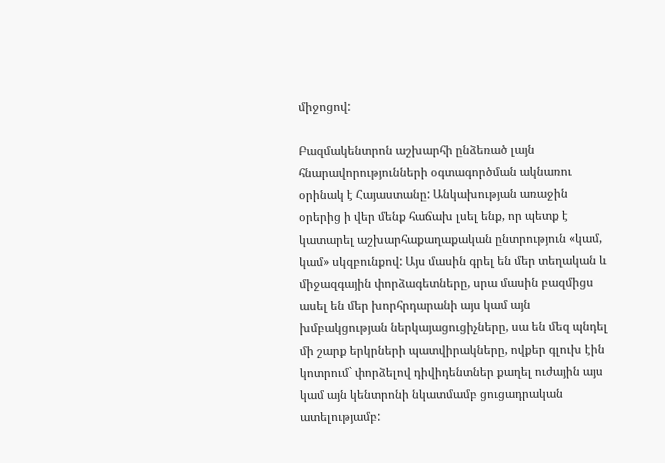միջոցով:

Բազմակենտրոն աշխարհի ընձեռած լայն հնարավորությունների օգտագործման ակնառու օրինակ է Հայաստանը: Անկախության առաջին օրերից ի վեր մենք հաճախ լսել ենք, որ պետք է կատարել աշխարհաքաղաքական ընտրություն «կամ, կամ» սկզբունքով: Այս մասին գրել են մեր տեղական և միջազգային փորձագետները, սրա մասին բազմիցս ասել են մեր խորհրդարանի այս կամ այն խմբակցության ներկայացուցիչները, սա են մեզ պնդել մի շարք երկրների պատվիրակները, ովքեր գլուխ էին կոտրում` փորձելով դիվիդենտներ քաղել ուժային այս կամ այն կենտրոնի նկատմամբ ցուցադրական ատելությամբ: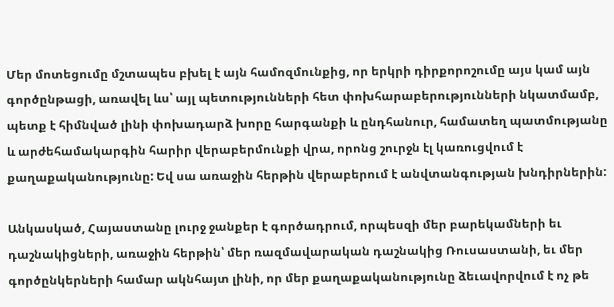Մեր մոտեցումը մշտապես բխել է այն համոզմունքից, որ երկրի դիրքորոշումը այս կամ այն գործընթացի, առավել ևս՝ այլ պետությունների հետ փոխհարաբերությունների նկատմամբ, պետք է հիմնված լինի փոխադարձ խորը հարգանքի և ընդհանուր, համատեղ պատմությանը և արժեհամակարգին հարիր վերաբերմունքի վրա, որոնց շուրջն էլ կառուցվում է քաղաքականությունը: Եվ սա առաջին հերթին վերաբերում է անվտանգության խնդիրներին:

Անկասկած, Հայաստանը լուրջ ջանքեր է գործադրում, որպեսզի մեր բարեկամների եւ դաշնակիցների, առաջին հերթին՝ մեր ռազմավարական դաշնակից Ռուսաստանի, եւ մեր գործընկերների համար ակնհայտ լինի, որ մեր քաղաքականությունը ձեւավորվում է ոչ թե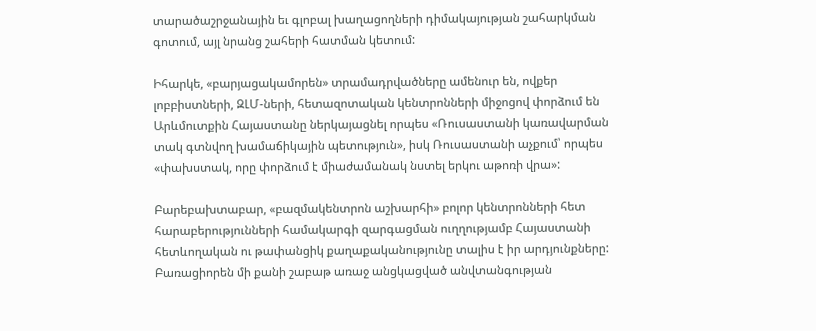տարածաշրջանային եւ գլոբալ խաղացողների դիմակայության շահարկման գոտում, այլ նրանց շահերի հատման կետում:

Իհարկե, «բարյացակամորեն» տրամադրվածները ամենուր են, ովքեր լոբբիստների, ԶԼՄ-ների, հետազոտական կենտրոնների միջոցով փորձում են Արևմուտքին Հայաստանը ներկայացնել որպես «Ռուսաստանի կառավարման տակ գտնվող խամաճիկային պետություն», իսկ Ռուսաստանի աչքում՝ որպես «փախստակ, որը փորձում է միաժամանակ նստել երկու աթոռի վրա»:

Բարեբախտաբար, «բազմակենտրոն աշխարհի» բոլոր կենտրոնների հետ հարաբերությունների համակարգի զարգացման ուղղությամբ Հայաստանի հետևողական ու թափանցիկ քաղաքականությունը տալիս է իր արդյունքները: Բառացիորեն մի քանի շաբաթ առաջ անցկացված անվտանգության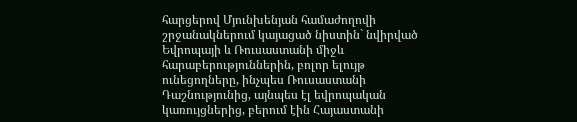հարցերով Մյունխենյան համաժողովի շրջանակներում կայացած նիստին` նվիրված Եվրոպայի և Ռուսաստանի միջև հարաբերություններին, բոլոր ելույթ ունեցողները, ինչպես Ռուսաստանի Դաշնությունից, այնպես էլ եվրոպական կառույցներից, բերում էին Հայաստանի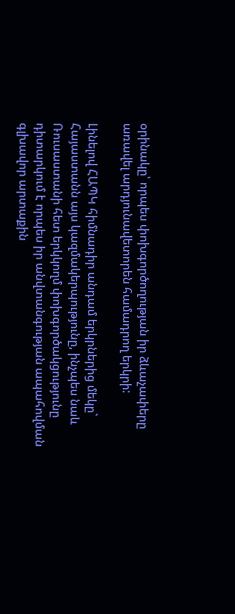օրինակը՝ որպես փոխգործողության իր ձևաչափերը առավել արդյունավետորեն համադրող երկրի:

Լինելով ՀԱՊԿ հիմնադիր անդամ երկրներից մեկը` Հայաստանն այս կազմակերպությունը, ինչպես նաև Ռուսաստանի հետ երկկողմ փոխգործակցությունը դիտարկում է որպես իր անվտանգության ապահովման գլխավոր արտաքին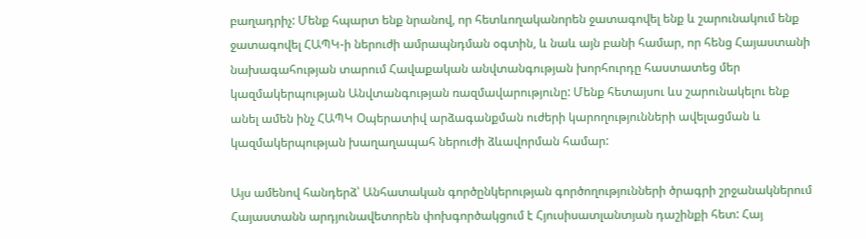բաղադրիչ: Մենք հպարտ ենք նրանով, որ հետևողականորեն ջատագովել ենք և շարունակում ենք ջատագովել ՀԱՊԿ-ի ներուժի ամրապնդման օգտին, և նաև այն բանի համար, որ հենց Հայաստանի նախագահության տարում Հավաքական անվտանգության խորհուրդը հաստատեց մեր կազմակերպության Անվտանգության ռազմավարությունը: Մենք հետայսու ևս շարունակելու ենք անել ամեն ինչ ՀԱՊԿ Օպերատիվ արձագանքման ուժերի կարողությունների ավելացման և կազմակերպության խաղաղապահ ներուժի ձևավորման համար:

Այս ամենով հանդերձ՝ Անհատական գործընկերության գործողությունների ծրագրի շրջանակներում Հայաստանն արդյունավետորեն փոխգործակցում է Հյուսիսատլանտյան դաշինքի հետ: Հայ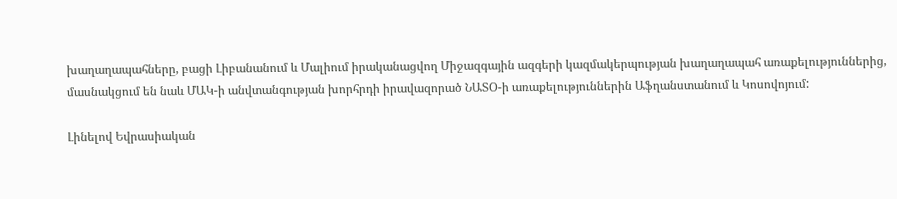խաղաղապահները, բացի Լիբանանում և Մալիում իրականացվող Միջազգային ազգերի կազմակերպության խաղաղապահ առաքելություններից, մասնակցում են նաև ՄԱԿ-ի անվտանգության խորհրդի իրավազորած ՆԱՏՕ-ի առաքելություններին Աֆղանստանում և Կոսովոյում:

Լինելով Եվրասիական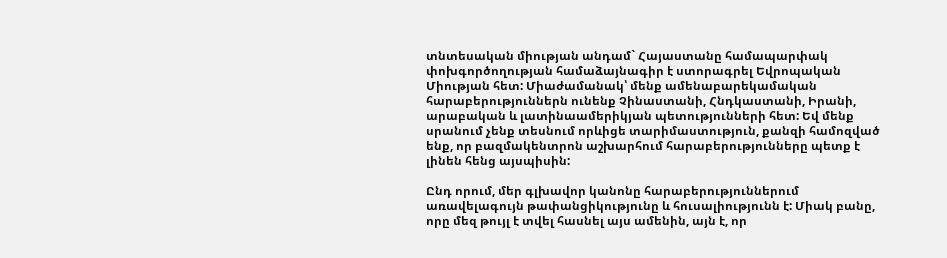տնտեսական միության անդամ` Հայաստանը համապարփակ փոխգործողության համաձայնագիր է ստորագրել Եվրոպական Միության հետ: Միաժամանակ՝ մենք ամենաբարեկամական հարաբերություններն ունենք Չինաստանի, Հնդկաստանի, Իրանի, արաբական և լատինաամերիկյան պետությունների հետ: Եվ մենք սրանում չենք տեսնում որևիցե տարիմաստություն, քանզի համոզված ենք, որ բազմակենտրոն աշխարհում հարաբերությունները պետք է լինեն հենց այսպիսին:

Ընդ որում, մեր գլխավոր կանոնը հարաբերություններում առավելագույն թափանցիկությունը և հուսալիությունն է: Միակ բանը, որը մեզ թույլ է տվել հասնել այս ամենին, այն է, որ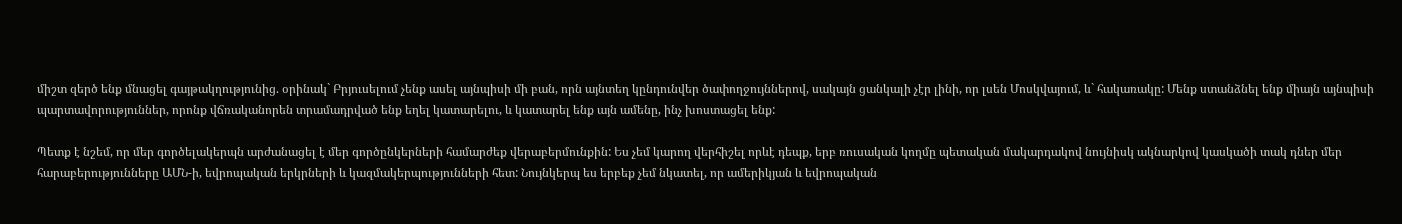միշտ զերծ ենք մնացել գայթակղությունից. օրինակ` Բրյուսելում չենք ասել այնպիսի մի բան, որն այնտեղ կընդունվեր ծափողջույններով, սակայն ցանկալի չէր լինի, որ լսեն Մոսկվայում, և` հակառակը: Մենք ստանձնել ենք միայն այնպիսի պարտավորություններ, որոնք վճռականորեն տրամադրված ենք եղել կատարելու, և կատարել ենք այն ամենը, ինչ խոստացել ենք:

Պետք է նշեմ, որ մեր գործելակերպն արժանացել է մեր գործընկերների համարժեք վերաբերմունքին: Ես չեմ կարող վերհիշել որևէ դեպք, երբ ռուսական կողմը պետական մակարդակով նույնիսկ ակնարկով կասկածի տակ դներ մեր հարաբերությունները ԱՄՆ-ի, եվրոպական երկրների և կազմակերպությունների հետ: Նույնկերպ ես երբեք չեմ նկատել, որ ամերիկյան և եվրոպական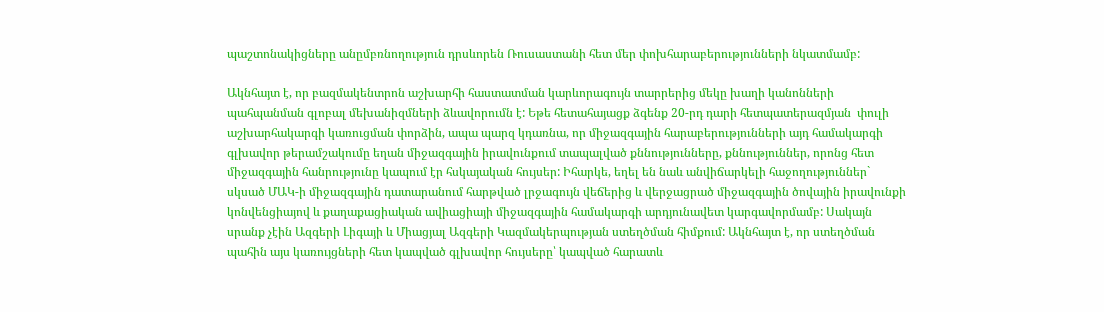պաշտոնակիցները անըմբռնողություն դրսևորեն Ռուսաստանի հետ մեր փոխհարաբերությունների նկատմամբ:

Ակնհայտ է, որ բազմակենտրոն աշխարհի հաստատման կարևորագույն տարրերից մեկը խաղի կանոնների պահպանման գլոբալ մեխանիզմների ձևավորումն է: Եթե հետահայացք ձգենք 20-րդ դարի հետպատերազմյան  փուլի աշխարհակարգի կառուցման փորձին, ապա պարզ կդառնա, որ միջազգային հարաբերությունների այդ համակարգի գլխավոր թերամշակումը եղան միջազգային իրավունքում տապալված քննությունները, քննություններ, որոնց հետ միջազգային հանրությունը կապում էր հսկայական հույսեր: Իհարկե, եղել են նաև անվիճարկելի հաջողություններ` սկսած ՄԱԿ-ի միջազգային դատարանում հարթված լրջագույն վեճերից և վերջացրած միջազգային ծովային իրավունքի կոնվենցիայով և քաղաքացիական ավիացիայի միջազգային համակարգի արդյունավետ կարգավորմամբ: Սակայն սրանք չէին Ազգերի Լիգայի և Միացյալ Ազգերի Կազմակերպության ստեղծման հիմքում: Ակնհայտ է, որ ստեղծման պահին այս կառույցների հետ կապված գլխավոր հույսերը՝ կապված հարատև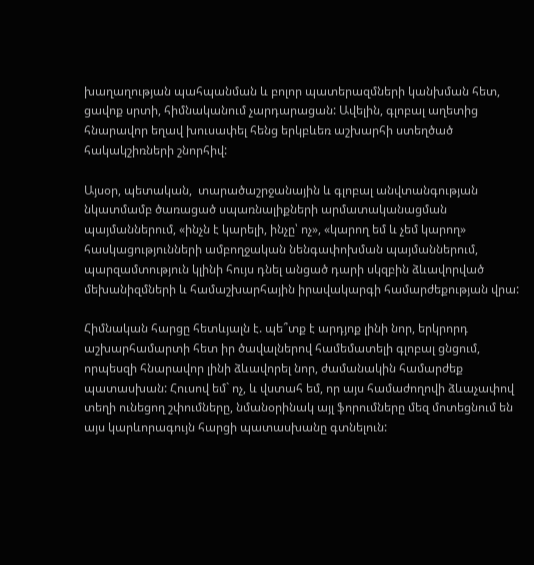խաղաղության պահպանման և բոլոր պատերազմների կանխման հետ, ցավոք սրտի, հիմնականում չարդարացան: Ավելին, գլոբալ աղետից հնարավոր եղավ խուսափել հենց երկբևեռ աշխարհի ստեղծած հակակշիռների շնորհիվ:

Այսօր, պետական,  տարածաշրջանային և գլոբալ անվտանգության նկատմամբ ծառացած սպառնալիքների արմատականացման պայմաններում, «ինչն է կարելի, ինչը՝ ոչ», «կարող եմ և չեմ կարող» հասկացությունների ամբողջական նենգափոխման պայմաններում, պարզամտություն կլինի հույս դնել անցած դարի սկզբին ձևավորված մեխանիզմների և համաշխարհային իրավակարգի համարժեքության վրա:

Հիմնական հարցը հետևյալն է. պե՞տք է արդյոք լինի նոր, երկրորդ աշխարհամարտի հետ իր ծավալներով համեմատելի գլոբալ ցնցում, որպեսզի հնարավոր լինի ձևավորել նոր, ժամանակին համարժեք պատասխան: Հուսով եմ` ոչ, և վստահ եմ, որ այս համաժողովի ձևաչափով տեղի ունեցող շփումները, նմանօրինակ այլ ֆորումները մեզ մոտեցնում են այս կարևորագույն հարցի պատասխանը գտնելուն: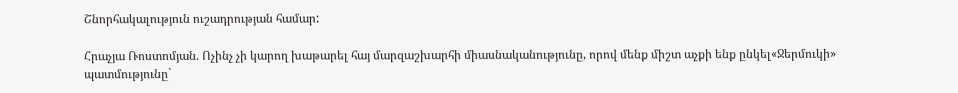Շնորհակալություն ուշադրության համար:

Հրաչյա Ռոստոմյան. Ոչինչ չի կարող խաթարել հայ մարզաշխարհի միասնականությունը, որով մենք միշտ աչքի ենք ընկել«Ջերմուկի» պատմությունը`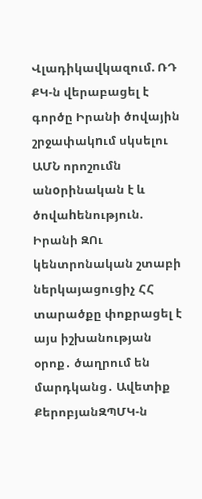Վլադիկավկազում. ՌԴ ՔԿ-ն վերաբացել է գործը Իրանի ծովային շրջափակnւմ սկսելու ԱՄՆ որոշումն անoրինական է և ծովաhենություն. Իրանի ԶՈւ կենտրոնական շտաբի ներկայացուցիչ ՀՀ տարածքը փոքրացել է այս իշխանության օրոք․ ծաղրում են մարդկանց․ Ավետիք ՔերոբյանԶՊՄԿ-ն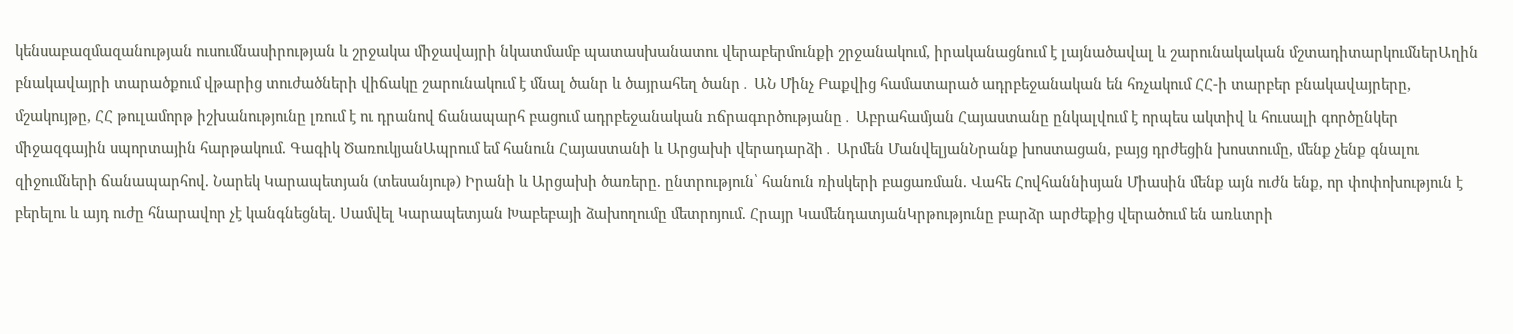կենսաբազմազանության ուսումնասիրության և շրջակա միջավայրի նկատմամբ պատասխանատու վերաբերմունքի շրջանակում, իրականացնում է լայնածավալ և շարունակական մշտադիտարկումներԱղին բնակավայրի տարածքում վթարից տուժածների վիճակը շարունակում է մնալ ծանր և ծայրահեղ ծանր․ ԱՆ Մինչ Բաքվից համատարած ադրբեջանական են հռչակում ՀՀ-ի տարբեր բնակավայրերը, մշակույթը, ՀՀ թուլամորթ իշխանությունը լռում է ու դրանով ճանապարհ բացում ադրբեջանական nճրագnրծությանը․ Աբրահամյան Հայաստանը ընկալվում է որպես ակտիվ և հուսալի գործընկեր միջազգային սպորտային հարթակում. Գագիկ ԾառուկյանԱպրում եմ հանուն Հայաստանի և Արցախի վերադարձի․ Արմեն ՄանվելյանՆրանք խոստացան, բայց դրժեցին խոստումը, մենք չենք գնալու զիջումների ճանապարհով. Նարեկ Կարապետյան (տեսանյութ) Իրանի և Արցախի ծառերը. ընտրություն՝ հանուն ռիսկերի բացառման. Վահե Հովհաննիսյան Միասին մենք այն ուժն ենք, որ փոփոխություն է բերելու և այդ ուժը հնարավոր չէ կանգնեցնել. Սամվել Կարապետյան Խաբեբայի ձախողումը մետրոյում. Հրայր ԿամենդատյանԿրթությունը բարձր արժեքից վերածում են առևտրի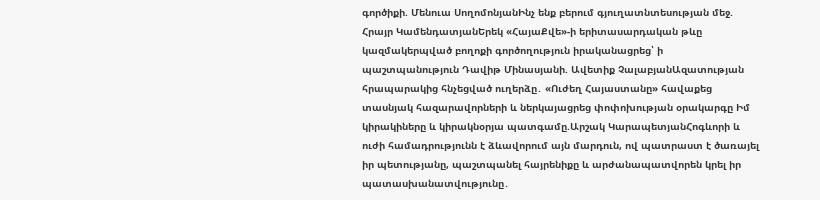գործիքի. Մենուա ՍողոմոնյանԻնչ ենք բերում գյուղատնտեսության մեջ. Հրայր ԿամենդատյանԵրեկ «ՀայաՔվե»-ի երիտասարդական թևը կազմակերպված բողոքի գործողություն իրականացրեց՝ ի պաշտպանություն Դավիթ Մինասյանի. Ավետիք ՉալաբյանԱզատության հրապարակից հնչեցված ուղերձը․ «Ուժեղ Հայաստանը» հավաքեց տասնյակ հազարավորների և ներկայացրեց փոփոխության օրակարգը Իմ կիրակիները և կիրակնօրյա պատգամը.Արշակ ԿարապետյանՀոգևորի և ուժի համադրությունն է ձևավորում այն մարդուն, ով պատրաստ է ծառայել իր պետությանը, պաշտպանել հայրենիքը և արժանապատվորեն կրել իր պատասխանատվությունը․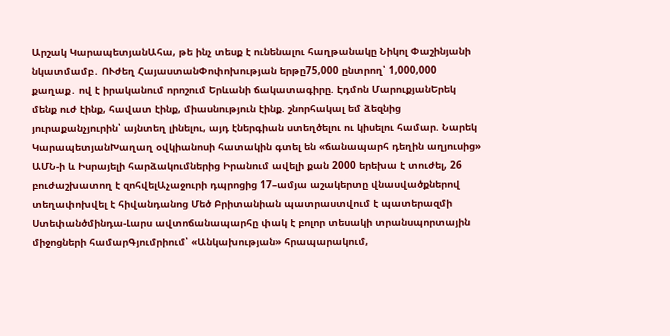Արշակ ԿարապետյանԱհա, թե ինչ տեսք է ունենալու հաղթանակը Նիկոլ Փաշինյանի նկատմամբ․ ՈՒժեղ ՀայաստանՓոփոխության երթը75,000 ընտրող՝ 1,000,000 քաղաք․ ով է իրականում որոշում Երևանի ճակատագիրը. Էդմոն ՄարուքյանԵրեկ մենք ուժ էինք, հավատ էինք, միասնություն էինք. շնորհակալ եմ ձեզնից յուրաքանչյուրին՝ այնտեղ լինելու, այդ էներգիան ստեղծելու ու կիսելու համար. Նարեկ ԿարապետյանԽաղաղ օվկիանոսի հատակին գտել են «ճանապարհ դեղին աղյուսից» ԱՄՆ-ի և Իսրայելի հարձակումներից Իրանում ավելի քան 2000 երեխա է տուժել, 26 բուժաշխատող է զոհվելԱչաջուրի դպրոցից 17–ամյա աշակերտը վնասվածքներով տեղափոխվել է հիվանդանոց Մեծ Բրիտանիան պատրաստվում է պատերազմի Ստեփանծմինդա-Լարս ավտոճանապարհը փակ է բոլոր տեսակի տրանսպորտային միջոցների համարԳյումրիում՝ «Անկախության» հրապարակում,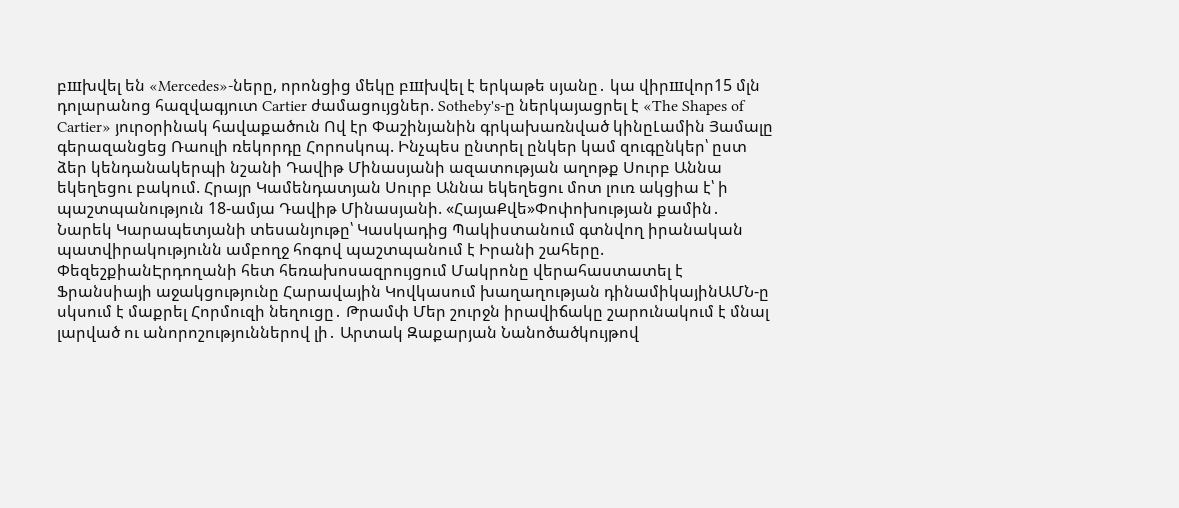բшխվել են «Mercedes»-ները, որոնցից մեկը բшխվել է երկաթե սյանը․ կա վիրшվոր15 մլն դոլարանոց հազվագյուտ Cartier ժամացույցներ. Sotheby's-ը ներկայացրել է «The Shapes of Cartier» յուրօրինակ հավաքածուն Ով էր Փաշինյանին գրկախառնված կինըԼամին Յամալը գերազանցեց Ռաուլի ռեկորդը Հորոսկոպ. Ինչպես ընտրել ընկեր կամ զուգընկեր՝ ըստ ձեր կենդանակերպի նշանի Դավիթ Մինասյանի ազատության աղոթք Սուրբ Աննա եկեղեցու բակում. Հրայր Կամենդատյան Սուրբ Աննա եկեղեցու մոտ լուռ ակցիա է՝ ի պաշտպանություն 18-ամյա Դավիթ Մինասյանի. «ՀայաՔվե»Փոփոխության քամին․ Նարեկ Կարապետյանի տեսանյութը՝ Կասկադից Պակիստանում գտնվող իրանական պատվիրակությունն ամբողջ հոգով պաշտպանում է Իրանի շահերը. ՓեզեշքիանԷրդողանի հետ հեռախոսազրույցում Մակրոնը վերահաստատել է Ֆրանսիայի աջակցությունը Հարավային Կովկասում խաղաղության դինամիկայինԱՄՆ-ը սկսում է մաքրել Հորմուզի նեղուցը․ Թրամփ Մեր շուրջն իրավիճակը շարունակում է մնալ լարված ու անորոշություններով լի․ Արտակ Զաքարյան Նանոծածկույթով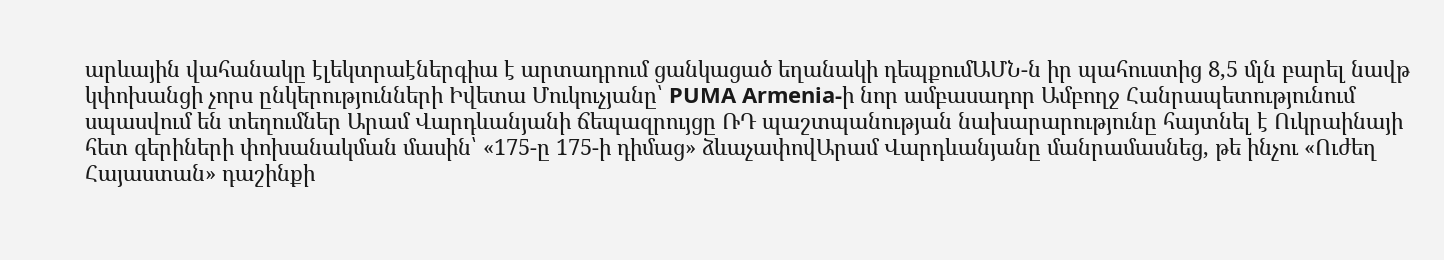արևային վահանակը էլեկտրաէներգիա է արտադրում ցանկացած եղանակի դեպքումԱՄՆ-ն իր պահուստից 8,5 մլն բարել նավթ կփոխանցի չորս ընկերությունների Իվետա Մուկուչյանը՝ PUMA Armenia-ի նոր ամբասադոր Ամբողջ Հանրապետությունում սպասվում են տեղումներ Արամ Վարդևանյանի ճեպազրույցը ՌԴ պաշտպանության նախարարությունը հայտնել է Ուկրաինայի հետ գերիների փոխանակման մասին՝ «175-ը 175-ի դիմաց» ձևաչափովԱրամ Վարդևանյանը մանրամասնեց, թե ինչու «Ուժեղ Հայաստան» դաշինքի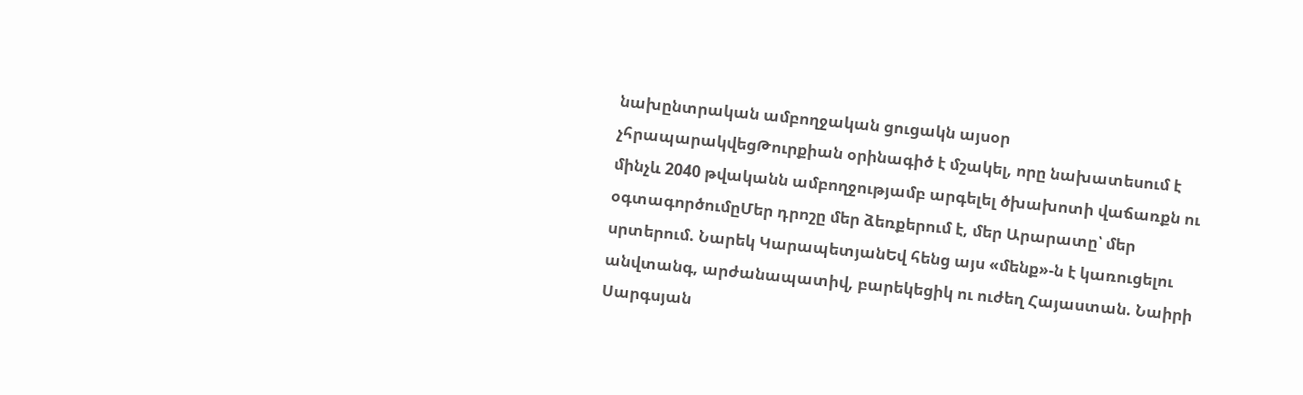նախընտրական ամբողջական ցուցակն այսօր չհրապարակվեցԹուրքիան օրինագիծ է մշակել, որը նախատեսում է մինչև 2040 թվականն ամբողջությամբ արգելել ծխախոտի վաճառքն ու օգտագործումըՄեր դրոշը մեր ձեռքերում է, մեր Արարատը՝ մեր սրտերում. Նարեկ ԿարապետյանԵվ հենց այս «մենք»-ն է կառուցելու անվտանգ, արժանապատիվ, բարեկեցիկ ու ուժեղ Հայաստան. Նաիրի Սարգսյան